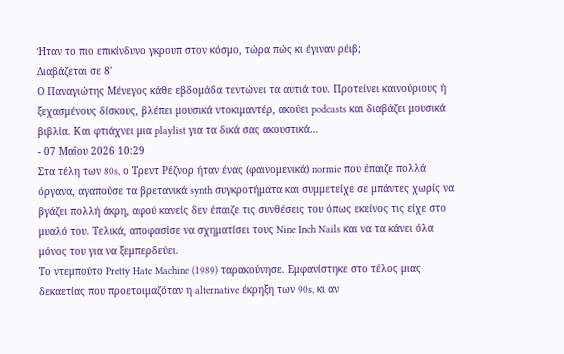Ήταν το πιο επικίνδυνο γκρουπ στον κόσμο, τώρα πώς κι έγιναν ρέιβ;
Διαβάζεται σε 8'
Ο Παναγιώτης Μένεγος κάθε εβδομάδα τεντώνει τα αυτιά του. Προτείνει καινούριους ή ξεχασμένους δίσκους, βλέπει μουσικά ντοκιμαντέρ, ακούει podcasts και διαβάζει μουσικά βιβλία. Και φτιάχνει μια playlist για τα δικά σας ακουστικά…
- 07 Μαΐου 2026 10:29
Στα τέλη των 80s, ο Τρεντ Ρέζνορ ήταν ένας (φαινομενικά) normie που έπαιζε πολλά όργανα, αγαπούσε τα βρετανικά synth συγκροτήματα και συμμετείχε σε μπάντες χωρίς να βγάζει πολλή άκρη, αφού κανείς δεν έπαιζε τις συνθέσεις του όπως εκείνος τις είχε στο μυαλό του. Τελικά, αποφασίσε να σχηματίσει τους Nine Inch Nails και να τα κάνει όλα μόνος του για να ξεμπερδεύει.
Το ντεμπούτο Pretty Hate Machine (1989) ταρακούνησε. Εμφανίστηκε στο τέλος μιας δεκαετίας που προετοιμαζόταν η alternative έκρηξη των 90s, κι αν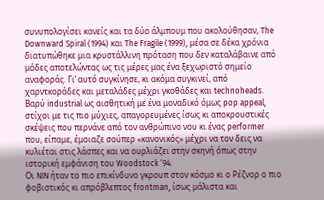συνυπολογίσει κανείς και τα δύο άλμπουμ που ακολούθησαν, The Downward Spiral (1994) και The Fragile (1999), μέσα σε δέκα χρόνια διατυπώθηκε μια κρυστάλλινη πρόταση που δεν καταλάβαινε από μόδες αποτελώντας ως τις μέρες μας ένα ξεχωριστό σημείο αναφοράς. Γι’ αυτό συγκίνησε, κι ακόμα συγκινεί, από χαρντκοράδες και μεταλάδες μέχρι γκοθάδες και technoheads.
Βαρύ industrial ως αισθητική με ένα μοναδικό όμως pop appeal, στίχοι με τις πιο μύχιες, απαγορευμένες ίσως κι αποκρουστικές σκέψεις που περνάνε από τον ανθρώπινο νου κι ένας performer που, είπαμε, έμοιαζε σούπερ «κανονικός» μέχρι να τον δεις να κυλιέται στις λάσπες και να ουρλιάζει στην σκηνή όπως στην ιστορική εμφάνιση του Woodstock ‘94.
Οι NIN ήταν το πιο επικίνδυνο γκρουπ στον κόσμο κι ο Ρέζνορ ο πιο φοβιστικός κι απρόβλεπτος frontman, ίσως μάλιστα και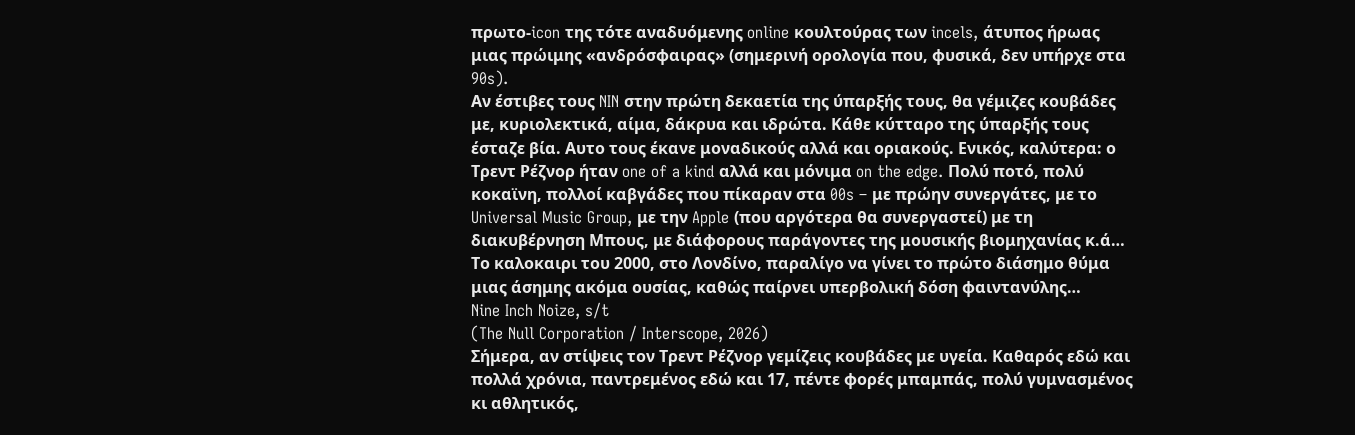πρωτο-icon της τότε αναδυόμενης online κουλτούρας των incels, άτυπος ήρωας μιας πρώιμης «ανδρόσφαιρας» (σημερινή ορολογία που, φυσικά, δεν υπήρχε στα 90s).
Αν έστιβες τους NIN στην πρώτη δεκαετία της ύπαρξής τους, θα γέμιζες κουβάδες με, κυριολεκτικά, αίμα, δάκρυα και ιδρώτα. Κάθε κύτταρο της ύπαρξής τους έσταζε βία. Αυτο τους έκανε μοναδικούς αλλά και οριακούς. Ενικός, καλύτερα: ο Τρεντ Ρέζνορ ήταν one of a kind αλλά και μόνιμα on the edge. Πολύ ποτό, πολύ κοκαϊνη, πολλοί καβγάδες που πίκαραν στα 00s – με πρώην συνεργάτες, με το Universal Music Group, με την Apple (που αργότερα θα συνεργαστεί) με τη διακυβέρνηση Μπους, με διάφορους παράγοντες της μουσικής βιομηχανίας κ.ά…
Το καλοκαιρι του 2000, στο Λονδίνο, παραλίγο να γίνει το πρώτο διάσημο θύμα μιας άσημης ακόμα ουσίας, καθώς παίρνει υπερβολική δόση φαιντανύλης…
Nine Inch Noize, s/t
(The Null Corporation / Interscope, 2026)
Σήμερα, αν στίψεις τον Τρεντ Ρέζνορ γεμίζεις κουβάδες με υγεία. Καθαρός εδώ και πολλά χρόνια, παντρεμένος εδώ και 17, πέντε φορές μπαμπάς, πολύ γυμνασμένος κι αθλητικός,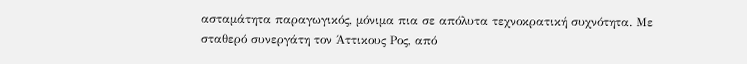ασταμάτητα παραγωγικός, μόνιμα πια σε απόλυτα τεχνοκρατική συχνότητα. Με σταθερό συνεργάτη τον Άττικους Ρος, από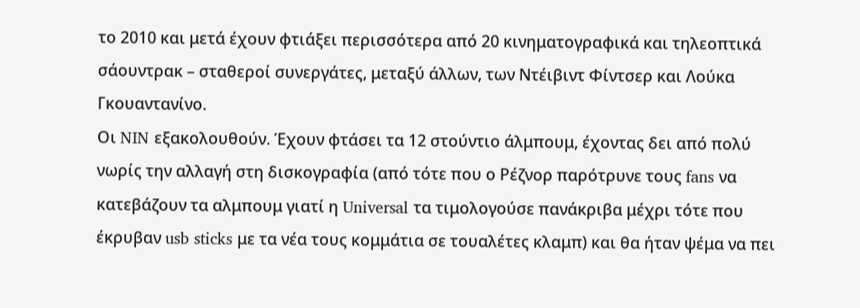το 2010 και μετά έχουν φτιάξει περισσότερα από 20 κινηματογραφικά και τηλεοπτικά σάουντρακ – σταθεροί συνεργάτες, μεταξύ άλλων, των Ντέιβιντ Φίντσερ και Λούκα Γκουαντανίνο.
Οι NIN εξακολουθούν. Έχουν φτάσει τα 12 στούντιο άλμπουμ, έχοντας δει από πολύ νωρίς την αλλαγή στη δισκογραφία (από τότε που ο Ρέζνορ παρότρυνε τους fans να κατεβάζουν τα αλμπουμ γιατί η Universal τα τιμολογούσε πανάκριβα μέχρι τότε που έκρυβαν usb sticks με τα νέα τους κομμάτια σε τουαλέτες κλαμπ) και θα ήταν ψέμα να πει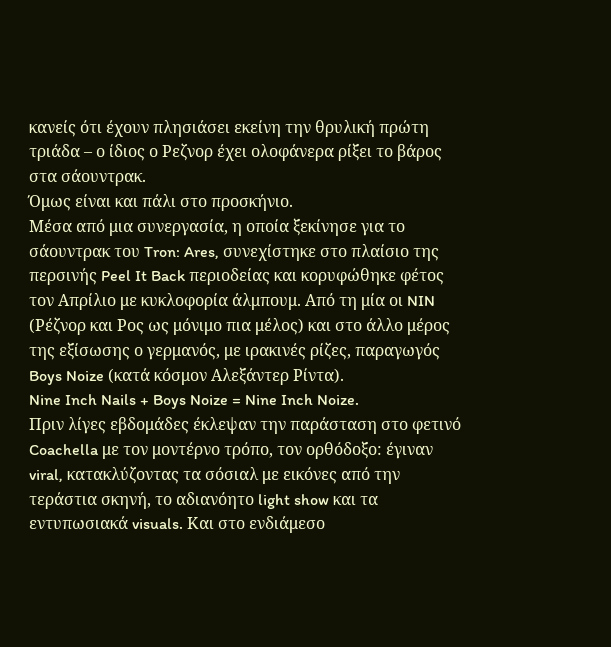κανείς ότι έχουν πλησιάσει εκείνη την θρυλική πρώτη τριάδα – ο ίδιος ο Ρεζνορ έχει ολοφάνερα ρίξει το βάρος στα σάουντρακ.
Όμως είναι και πάλι στο προσκήνιο.
Μέσα από μια συνεργασία, η οποία ξεκίνησε για το σάουντρακ του Tron: Ares, συνεχίστηκε στο πλαίσιο της περσινής Peel It Back περιοδείας και κορυφώθηκε φέτος τον Απρίλιο με κυκλοφορία άλμπουμ. Από τη μία οι NIN (Ρέζνορ και Ρος ως μόνιμο πια μέλος) και στο άλλο μέρος της εξίσωσης ο γερμανός, με ιρακινές ρίζες, παραγωγός Boys Noize (κατά κόσμον Αλεξάντερ Ρίντα).
Nine Inch Nails + Boys Noize = Nine Inch Noize.
Πριν λίγες εβδομάδες έκλεψαν την παράσταση στο φετινό Coachella με τον μοντέρνο τρόπο, τον ορθόδοξο: έγιναν viral, κατακλύζοντας τα σόσιαλ με εικόνες από την τεράστια σκηνή, το αδιανόητο light show και τα εντυπωσιακά visuals. Και στο ενδιάμεσο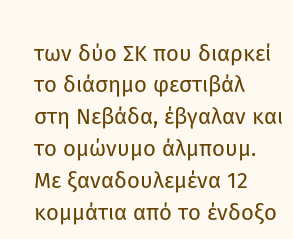των δύο ΣΚ που διαρκεί το διάσημο φεστιβάλ στη Νεβάδα, έβγαλαν και το ομώνυμο άλμπουμ. Με ξαναδουλεμένα 12 κομμάτια από το ένδοξο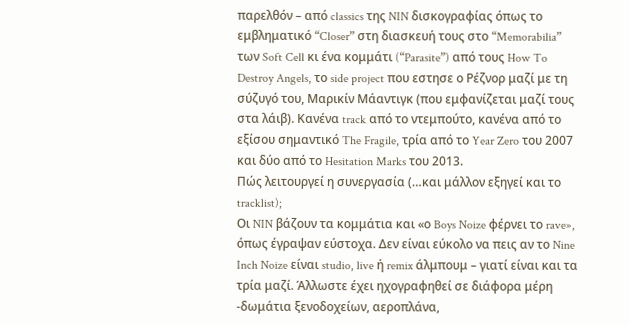παρελθόν – από classics της NIN δισκογραφίας όπως το εμβληματικό “Closer” στη διασκευή τους στο “Memorabilia” των Soft Cell κι ένα κομμάτι (“Parasite”) από τους How To Destroy Angels, το side project που εστησε ο Ρέζνορ μαζί με τη σύζυγό του, Μαρικίν Μάαντιγκ (που εμφανίζεται μαζί τους στα λάιβ). Κανένα track από το ντεμπούτο, κανένα από το εξίσου σημαντικό The Fragile, τρία από το Year Zero του 2007 και δύο από το Hesitation Marks του 2013.
Πώς λειτουργεί η συνεργασία (…και μάλλον εξηγεί και το tracklist);
Οι NIN βάζουν τα κομμάτια και «ο Boys Noize φέρνει το rave», όπως έγραψαν εύστοχα. Δεν είναι εύκολο να πεις αν το Nine Inch Noize είναι studio, live ή remix άλμπουμ – γιατί είναι και τα τρία μαζί. Άλλωστε έχει ηχογραφηθεί σε διάφορα μέρη -δωμάτια ξενοδοχείων, αεροπλάνα,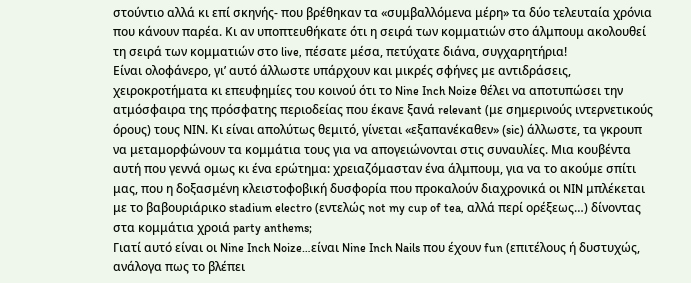στούντιο αλλά κι επί σκηνής- που βρέθηκαν τα «συμβαλλόμενα μέρη» τα δύο τελευταία χρόνια που κάνουν παρέα. Κι αν υποπτευθήκατε ότι η σειρά των κομματιών στο άλμπουμ ακολουθεί τη σειρά των κομματιών στο live, πέσατε μέσα, πετύχατε διάνα, συγχαρητήρια!
Είναι ολοφάνερο, γι’ αυτό άλλωστε υπάρχουν και μικρές σφήνες με αντιδράσεις, χειροκροτήματα κι επευφημίες του κοινού ότι το Nine Inch Noize θέλει να αποτυπώσει την ατμόσφαιρα της πρόσφατης περιοδείας που έκανε ξανά relevant (με σημερινούς ιντερνετικούς όρους) τους ΝΙΝ. Κι είναι απολύτως θεμιτό, γίνεται «εξαπανέκαθεν» (sic) άλλωστε, τα γκρουπ να μεταμορφώνουν τα κομμάτια τους για να απογειώνονται στις συναυλίες. Μια κουβέντα αυτή που γεννά ομως κι ένα ερώτημα: χρειαζόμασταν ένα άλμπουμ, για να το ακούμε σπίτι μας, που η δοξασμένη κλειστοφοβική δυσφορία που προκαλούν διαχρονικά οι NIN μπλέκεται με το βαβουριάρικο stadium electro (εντελώς not my cup of tea, αλλά περί ορέξεως…) δίνοντας στα κομμάτια χροιά party anthems;
Γιατί αυτό είναι οι Nine Inch Noize…είναι Nine Inch Nails που έχουν fun (επιτέλους ή δυστυχώς, ανάλογα πως το βλέπει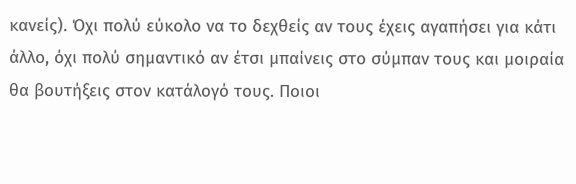κανείς). Όχι πολύ εύκολο να το δεχθείς αν τους έχεις αγαπήσει για κάτι άλλο, όχι πολύ σημαντικό αν έτσι μπαίνεις στο σύμπαν τους και μοιραία θα βουτήξεις στον κατάλογό τους. Ποιοι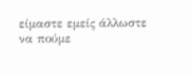είμαστε εμείς άλλωστε να πούμε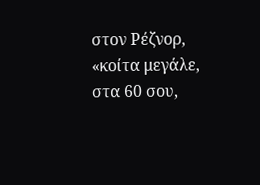στον Ρέζνορ, «κοίτα μεγάλε, στα 60 σου,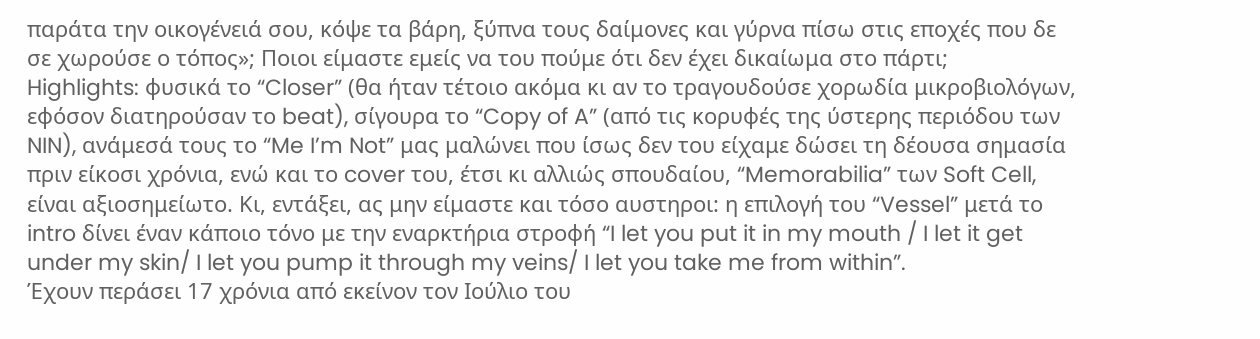παράτα την οικογένειά σου, κόψε τα βάρη, ξύπνα τους δαίμονες και γύρνα πίσω στις εποχές που δε σε χωρούσε ο τόπος»; Ποιοι είμαστε εμείς να του πούμε ότι δεν έχει δικαίωμα στο πάρτι;
Highlights: φυσικά το “Closer” (θα ήταν τέτοιο ακόμα κι αν το τραγουδούσε χορωδία μικροβιολόγων, εφόσον διατηρούσαν το beat), σίγουρα το “Copy of A” (από τις κορυφές της ύστερης περιόδου των NIN), ανάμεσά τους το “Me I’m Not” μας μαλώνει που ίσως δεν του είχαμε δώσει τη δέουσα σημασία πριν είκοσι χρόνια, ενώ και το cover του, έτσι κι αλλιώς σπουδαίου, “Memorabilia” των Soft Cell, είναι αξιοσημείωτο. Κι, εντάξει, ας μην είμαστε και τόσο αυστηροι: η επιλογή του “Vessel” μετά το intro δίνει έναν κάποιο τόνο με την εναρκτήρια στροφή “I let you put it in my mouth / I let it get under my skin/ I let you pump it through my veins/ I let you take me from within”.
Έχουν περάσει 17 χρόνια από εκείνον τον Ιούλιο του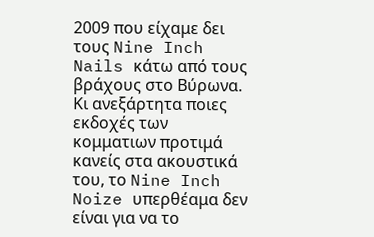2009 που είχαμε δει τους Nine Inch Nails κάτω από τους βράχους στο Βύρωνα. Κι ανεξάρτητα ποιες εκδοχές των κομματιων προτιμά κανείς στα ακουστικά του, το Nine Inch Noize υπερθέαμα δεν είναι για να το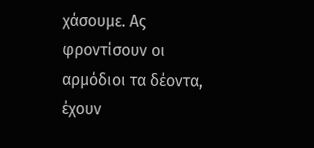χάσουμε. Ας φροντίσουν οι αρμόδιοι τα δέοντα, έχουν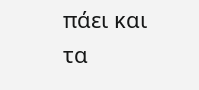πάει και τα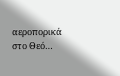αεροπορικά στο Θεό…